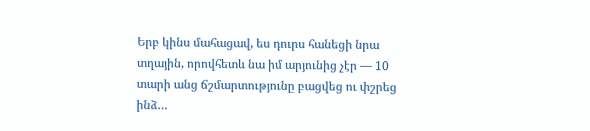Երբ կինս մահացավ, ես դուրս հանեցի նրա տղային, որովհետև նա իմ արյունից չէր — 10 տարի անց ճշմարտությունը բացվեց ու փշրեց ինձ…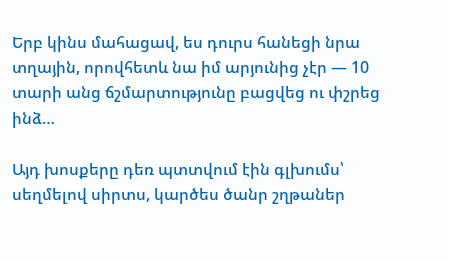Երբ կինս մահացավ, ես դուրս հանեցի նրա տղային, որովհետև նա իմ արյունից չէր — 10 տարի անց ճշմարտությունը բացվեց ու փշրեց ինձ…

Այդ խոսքերը դեռ պտտվում էին գլխումս՝ սեղմելով սիրտս, կարծես ծանր շղթաներ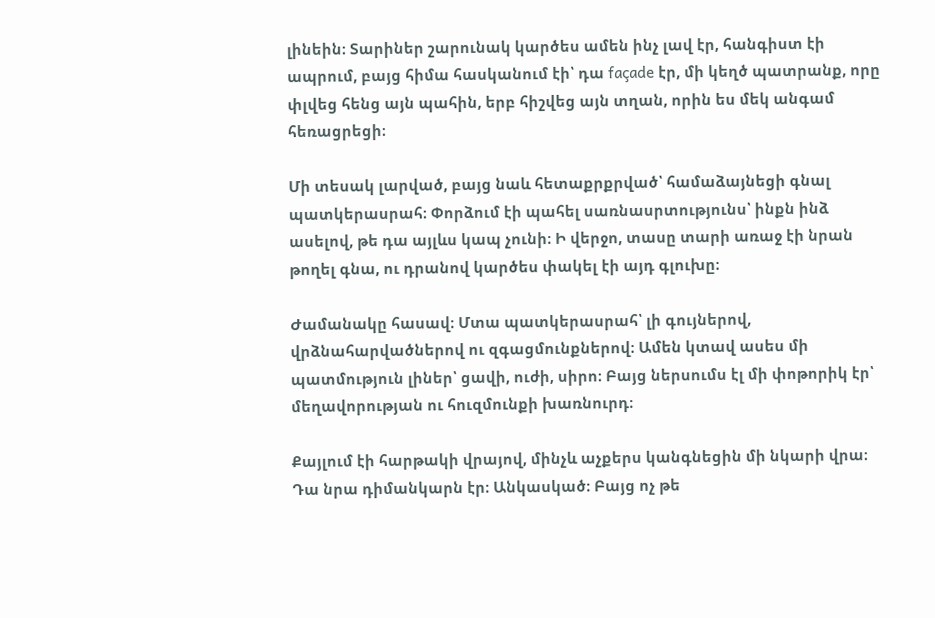լինեին։ Տարիներ շարունակ կարծես ամեն ինչ լավ էր, հանգիստ էի ապրում, բայց հիմա հասկանում էի՝ դա façade էր, մի կեղծ պատրանք, որը փլվեց հենց այն պահին, երբ հիշվեց այն տղան, որին ես մեկ անգամ հեռացրեցի։

Մի տեսակ լարված, բայց նաև հետաքրքրված՝ համաձայնեցի գնալ պատկերասրահ։ Փորձում էի պահել սառնասրտությունս՝ ինքն ինձ ասելով, թե դա այլևս կապ չունի։ Ի վերջո, տասը տարի առաջ էի նրան թողել գնա, ու դրանով կարծես փակել էի այդ գլուխը։

Ժամանակը հասավ։ Մտա պատկերասրահ՝ լի գույներով, վրձնահարվածներով ու զգացմունքներով։ Ամեն կտավ ասես մի պատմություն լիներ՝ ցավի, ուժի, սիրո։ Բայց ներսումս էլ մի փոթորիկ էր՝ մեղավորության ու հուզմունքի խառնուրդ։

Քայլում էի հարթակի վրայով, մինչև աչքերս կանգնեցին մի նկարի վրա։ Դա նրա դիմանկարն էր։ Անկասկած։ Բայց ոչ թե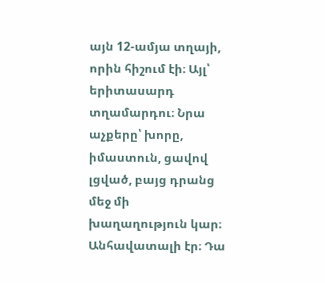այն 12-ամյա տղայի, որին հիշում էի։ Այլ՝ երիտասարդ տղամարդու։ Նրա աչքերը՝ խորը, իմաստուն, ցավով լցված, բայց դրանց մեջ մի խաղաղություն կար։ Անհավատալի էր։ Դա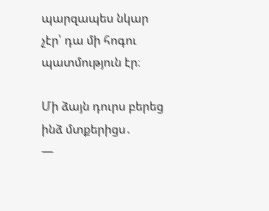պարզապես նկար չէր՝ դա մի հոգու պատմություն էր։

Մի ձայն դուրս բերեց ինձ մտքերիցս․
—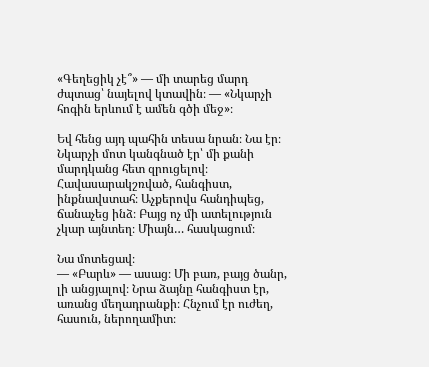«Գեղեցիկ չէ՞» — մի տարեց մարդ ժպտաց՝ նայելով կտավին։ — «Նկարչի հոգին երևում է ամեն գծի մեջ»։

Եվ հենց այդ պահին տեսա նրան։ Նա էր։ Նկարչի մոտ կանգնած էր՝ մի քանի մարդկանց հետ զրուցելով։ Հավասարակշռված, հանգիստ, ինքնավստահ։ Աչքերովս հանդիպեց, ճանաչեց ինձ։ Բայց ոչ մի ատելություն չկար այնտեղ։ Միայն… հասկացում։

Նա մոտեցավ։
— «Բարև» — ասաց։ Մի բառ, բայց ծանր, լի անցյալով։ Նրա ձայնը հանգիստ էր, առանց մեղադրանքի։ Հնչում էր ուժեղ, հասուն, ներողամիտ։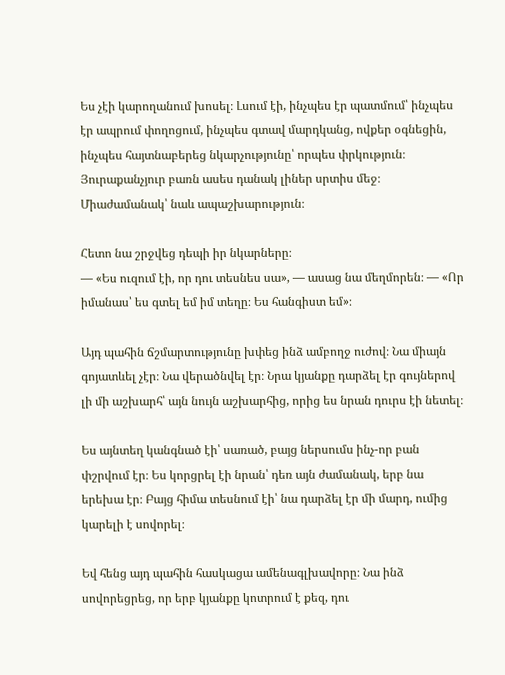Ես չէի կարողանում խոսել։ Լսում էի, ինչպես էր պատմում՝ ինչպես էր ապրում փողոցում, ինչպես գտավ մարդկանց, ովքեր օգնեցին, ինչպես հայտնաբերեց նկարչությունը՝ որպես փրկություն։ Յուրաքանչյուր բառն ասես դանակ լիներ սրտիս մեջ։ Միաժամանակ՝ նաև ապաշխարություն։

Հետո նա շրջվեց դեպի իր նկարները։
— «Ես ուզում էի, որ դու տեսնես սա», — ասաց նա մեղմորեն։ — «Որ իմանաս՝ ես գտել եմ իմ տեղը։ Ես հանգիստ եմ»։

Այդ պահին ճշմարտությունը խփեց ինձ ամբողջ ուժով։ Նա միայն գոյատևել չէր։ Նա վերածնվել էր։ Նրա կյանքը դարձել էր գույներով լի մի աշխարհ՝ այն նույն աշխարհից, որից ես նրան դուրս էի նետել։

Ես այնտեղ կանգնած էի՝ սառած, բայց ներսումս ինչ-որ բան փշրվում էր։ Ես կորցրել էի նրան՝ դեռ այն ժամանակ, երբ նա երեխա էր։ Բայց հիմա տեսնում էի՝ նա դարձել էր մի մարդ, ումից կարելի է սովորել։

Եվ հենց այդ պահին հասկացա ամենագլխավորը։ Նա ինձ սովորեցրեց, որ երբ կյանքը կոտրում է քեզ, դու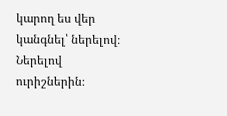կարող ես վեր կանգնել՝ ներելով։ Ներելով ուրիշներին։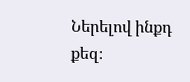Ներելով ինքդ քեզ։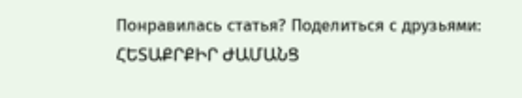Понравилась статья? Поделиться с друзьями:
ՀԵՏԱՔՐՔԻՐ ԺԱՄԱՆՑ